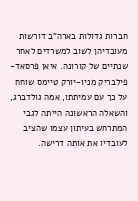חברות גדולות בארה"ב דורשות מעובדיהן לשוב למשרדים לאחר שנתיים של קורונה. איאן פרסאד-פילבריק מניו-יורק טיימס שוחח על כך עם עמיתתו, אמה גולדברג, והשאלה הראשונה הייתה לגבי המתרחש בעיתון עצמו שהציב לעובדיו את אותה דרישה.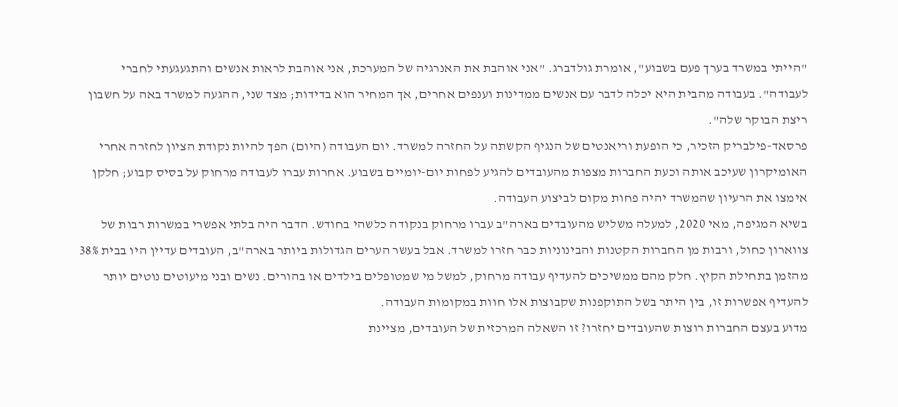"הייתי במשרד בערך פעם בשבוע", אומרת גולדברג. "אני אוהבת את האנרגיה של המערכת, אני אוהבת לראות אנשים והתגעגעתי לחברי לעבודה". בעבודה מהבית היא יכלה לדבר עם אנשים ממדינות וענפים אחרים, אך המחיר הוא בדידות; מצד שני, ההגעה למשרד באה על חשבון ריצת הבוקר שלה".
פרסאד-פילבריק הזכיר, כי הופעת וריאנטים של הנגיף הקשתה על החזרה למשרד. יום העבודה (היום) הפך להיות נקודת הציון לחזרה אחרי האומיקרון שעיכב אותה וכעת החברות מצפות מהעובדים להגיע לפחות יום-יומיים בשבוע. אחרות עברו לעבודה מרחוק על בסיס קבוע; חלקן אימצו את הרעיון שהמשרד יהיה פחות מקום לביצוע העבודה.
בשיא המגיפה, מאי 2020, למעלה משליש מהעובדים בארה"ב עברו מרחוק בנקודה כלשהי בחודש. הדבר היה בלתי אפשרי במשרות רבות של צווארון כחול, ורבות מן החברות הקטנות והבינוניות כבר חזרו למשרד. אבל בעשר הערים הגדולות ביותר בארה"ב, העובדים עדיין היו בבית 38% מהזמן בתחילת הקיץ. חלק מהם ממשיכים להעדיף עבודה מרחוק, למשל מי שמטופלים בילדים או בהורים. נשים ובני מיעוטים נוטים יותר להעדיף אפשרות זו, בין היתר בשל התוקפנות שקבוצות אלו חוות במקומות העבודה.
מדוע בעצם החברות רוצות שהעובדים יחזרו? זו השאלה המרכזית של העובדים, מציינת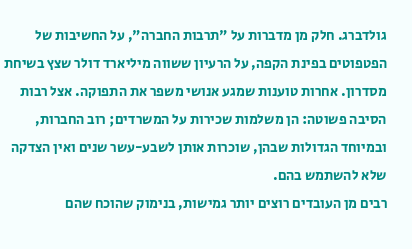גולדברג. חלק מן מדברות על "תרבות החברה", על החשיבות של הפטפוטים בפינת הקפה, על הרעיון ששווה מיליארד דולר שצץ בשיחת מסדרון. אחרות טוענות שמגע אנושי משפר את התפוקה. אצל רבות הסיבה פשוטה: הן משלמות שכירות על המשרדים; רוב החברות, ובמיוחד הגדולות שבהן, שוכרות אותן לשבע-עשר שנים ואין הצדקה שלא להשתמש בהם.
רבים מן העובדים רוצים יותר גמישות, בנימוק שהוכח שהם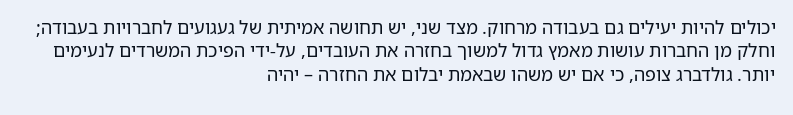יכולים להיות יעילים גם בעבודה מרחוק. מצד שני, יש תחושה אמיתית של געגועים לחברויות בעבודה; וחלק מן החברות עושות מאמץ גדול למשוך בחזרה את העובדים, על-ידי הפיכת המשרדים לנעימים יותר. גולדברג צופה, כי אם יש משהו שבאמת יבלום את החזרה – יהיה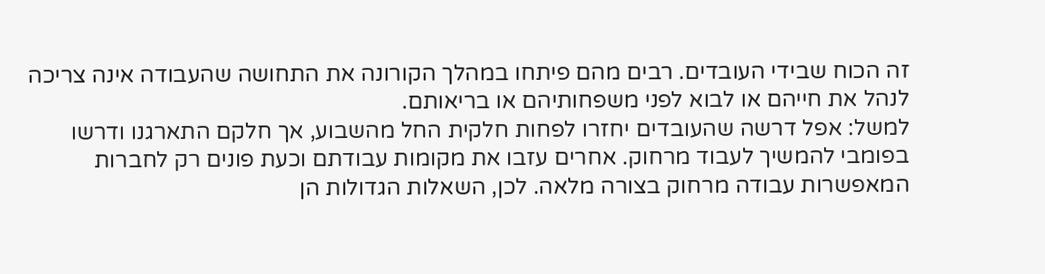זה הכוח שבידי העובדים. רבים מהם פיתחו במהלך הקורונה את התחושה שהעבודה אינה צריכה לנהל את חייהם או לבוא לפני משפחותיהם או בריאותם.
למשל: אפל דרשה שהעובדים יחזרו לפחות חלקית החל מהשבוע, אך חלקם התארגנו ודרשו בפומבי להמשיך לעבוד מרחוק. אחרים עזבו את מקומות עבודתם וכעת פונים רק לחברות המאפשרות עבודה מרחוק בצורה מלאה. לכן, השאלות הגדולות הן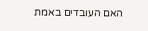האם העובדים באמת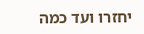יחזרו ועד כמה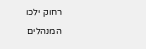רחוק ילכו המנהלים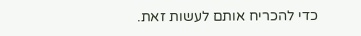כדי להכריח אותם לעשות זאת.